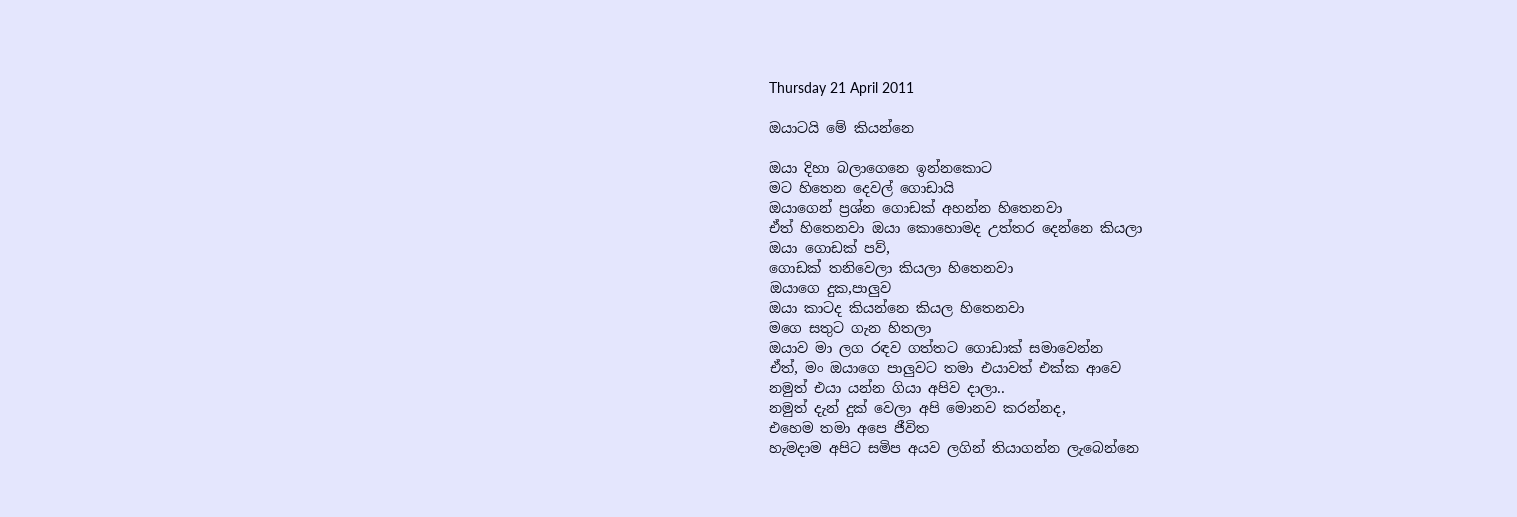Thursday 21 April 2011

ඔයාටයි මේ කියන්නෙ

ඔයා දිහා බලාගෙනෙ ඉන්නකොට
මට හිතෙන දෙවල් ගොඩායි
ඔයාගෙන් ප්‍රශ්න ගොඩක් අහන්න හිතෙනවා
ඒත් හිතෙනවා ඔයා කොහොමද උත්තර දෙන්නෙ කියලා
ඔයා ගොඩක් පව්,
ගොඩක් තනිවෙලා කියලා හිතෙනවා
ඔයාගෙ දුක,පාලුව
ඔයා කාටද කියන්නෙ කියල හිතෙනවා
මගෙ සතුට ගැන හිතලා
ඔයාව මා ලග රඳව ගත්තට ගොඩාක් සමාවෙන්න
ඒත්, මං ඔයාගෙ පාලුවට තමා එයාවත් එක්ක ආවෙ
නමුත් එයා යන්න ගියා අපිව දාලා..
නමුත් දැන් දුක් වෙලා අපි මොනව කරන්නද,
එහෙම තමා අපෙ ජීවිත
හැමදාම අපිට සමිප අයව ලගින් තියාගන්න ලැබෙන්නෙ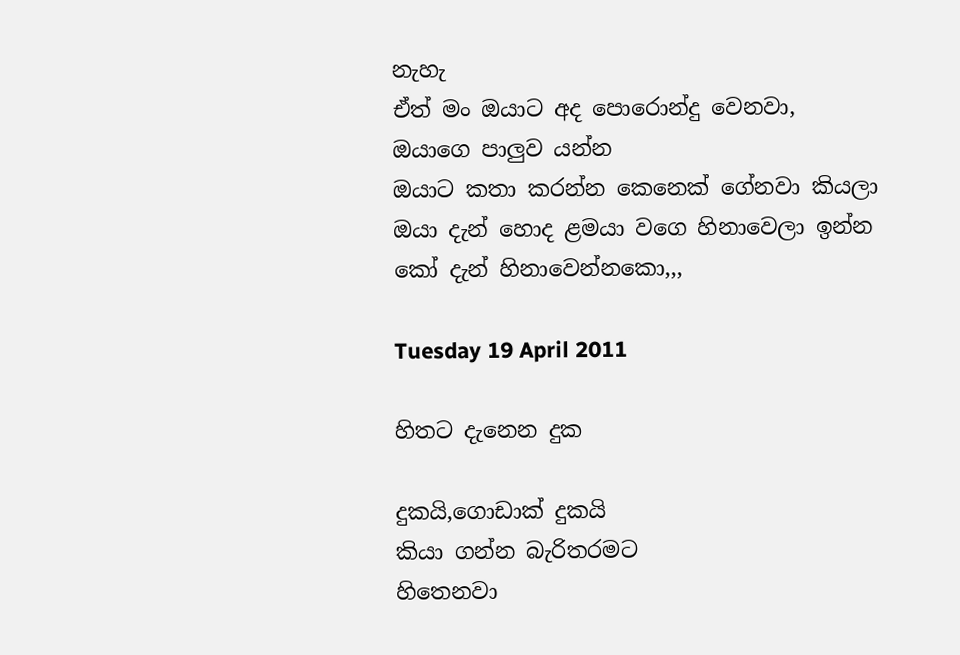නැහැ
ඒත් මං ඔයාට අද පොරොන්දු වෙනවා,
ඔයාගෙ පාලුව යන්න
ඔයාට කතා කරන්න කෙනෙක් ගේනවා කියලා
ඔයා දැන් හොද ළමයා වගෙ හිනාවෙලා ඉන්න
කෝ දැන් හිනාවෙන්නකො,,,

Tuesday 19 April 2011

හිතට දැනෙන දුක

දුකයි,ගොඩාක් දුකයි
කියා ගන්න බැරිතරමට
හිතෙනවා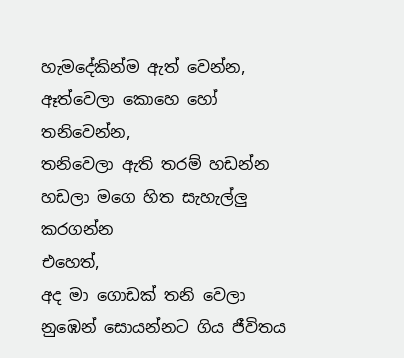හැමදේකින්ම ඇත් වෙන්න,
ඈත්වෙලා කොහෙ හෝ තනිවෙන්න,
තනිවෙලා ඇති තරම් හඩන්න
හඩලා මගෙ හිත සැහැල්ලු කරගන්න
එහෙත්,
අද මා ගොඩක් තනි වෙලා
නුඹෙන් සොයන්නට ගිය ජීවිතය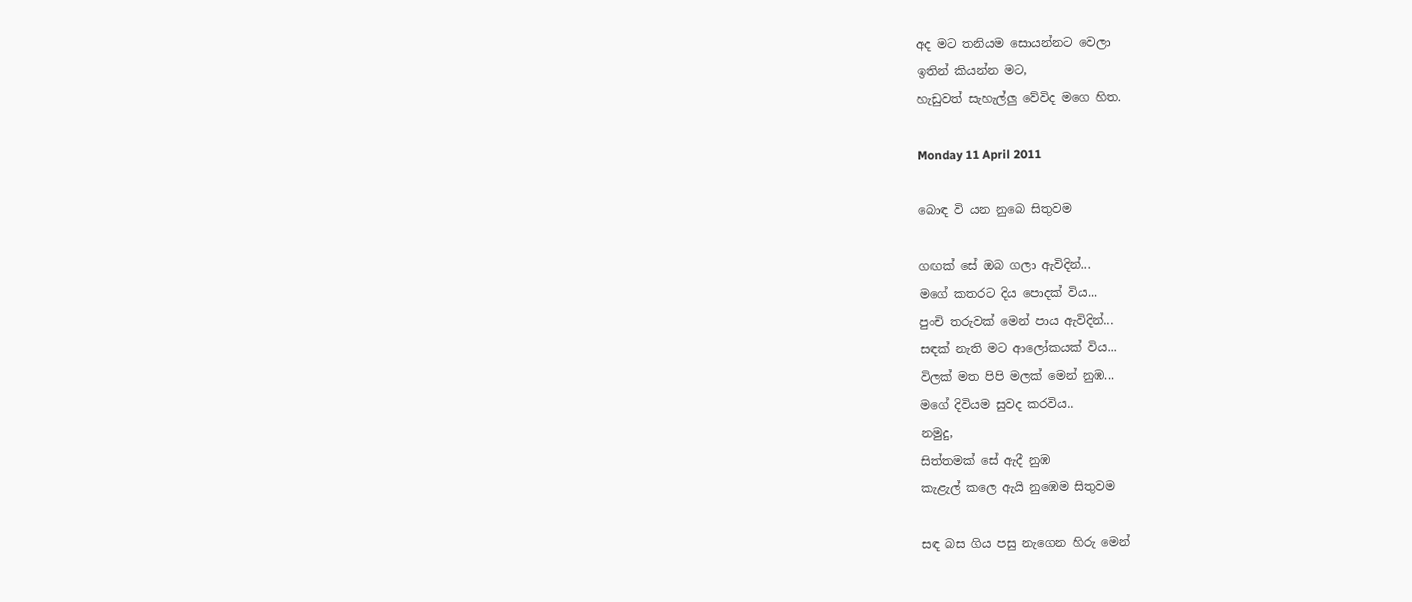අද මට තනියම සොයන්නට වෙලා
ඉතින් කියන්න මට,
හැඩුවත් සැහැල්ලු වේවිද මගෙ හිත.

Monday 11 April 2011

බොඳ වි යන නුබෙ සිතුවම

ගඟක් සේ ඔබ ගලා ඇවිදින්...
මගේ කතරට දිය පොදක් විය...
පුංචි තරුවක් මෙන් පාය ඇවිදින්...
සඳක් නැති මට ආලෝකයක් විය...
විලක් මත පිපි මලක් මෙන් නුඹ...
මගේ දිවියම සුවද කරවිය..
නමුදු,
සිත්තමක් සේ ඇදී නුඹ
කැළැල් කලෙ ඇයි නුඹෙම සිතුවම

සඳ බස ගිය පසු නැගෙන හිරු මෙන්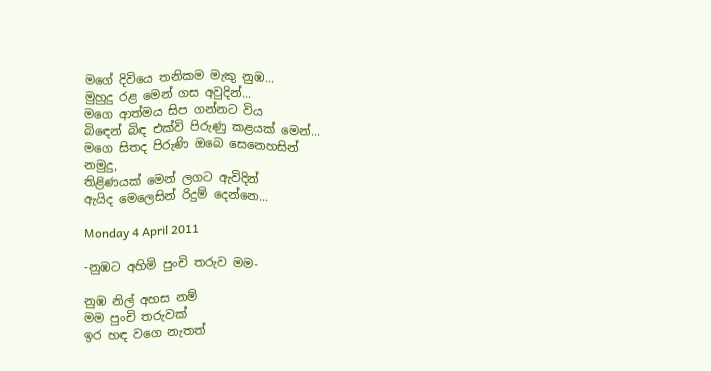මගේ දිවියෙ තනිකම මැකු නුඹ...
මුහුදු රළ මෙන් ගස අවුදින්...
මගෙ ආත්මය සිප ගන්නට විය
බිඳෙන් බිඳ එක්වි පිරුණු කළයක් මෙන්...
මගෙ සිතද පිරුණි ඔබෙ සෙනෙහසින්
නමුදු,
තිළිණයක් මෙන් ලගට ඇවිදින්
ඇයිද මෙලෙසින් රිදුම් දෙන්නෙ...

Monday 4 April 2011

-නුඹට අහිමි පුංචි තරුව මම-

නුඹ නිල් අහස නම්
මම පුංචි තරුවක්
ඉර හඳ වගෙ නැතත්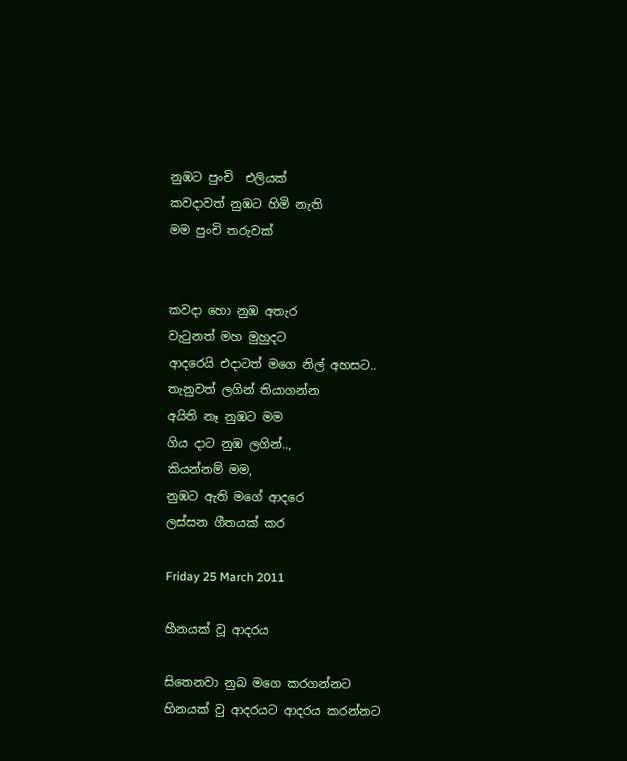නුඹට පුංචි  එලියක්
කවදාවත් නුඹට හිමි නැති
මම පුංචි තරුවක්


කවදා හො නුඹ අතැර
වැටුනත් මහ මුහුදට
ආදරෙයි එදාටත් මගෙ නිල් අහසට..
තැනුවත් ලගින් තියාගන්න
අයිති නෑ නුඹට මම
ගිය දාට නුඹ ලගින්..,
කියන්නම් මම,
නුඹට ඇති මගේ ආදරෙ
ලස්සන ගීතයක් කර

Friday 25 March 2011

හීනයක් වූ ආදරය

සිතෙනවා නුබ මගෙ කරගන්නට
හිනයක් වු ආදරයට ආදරය කරන්නට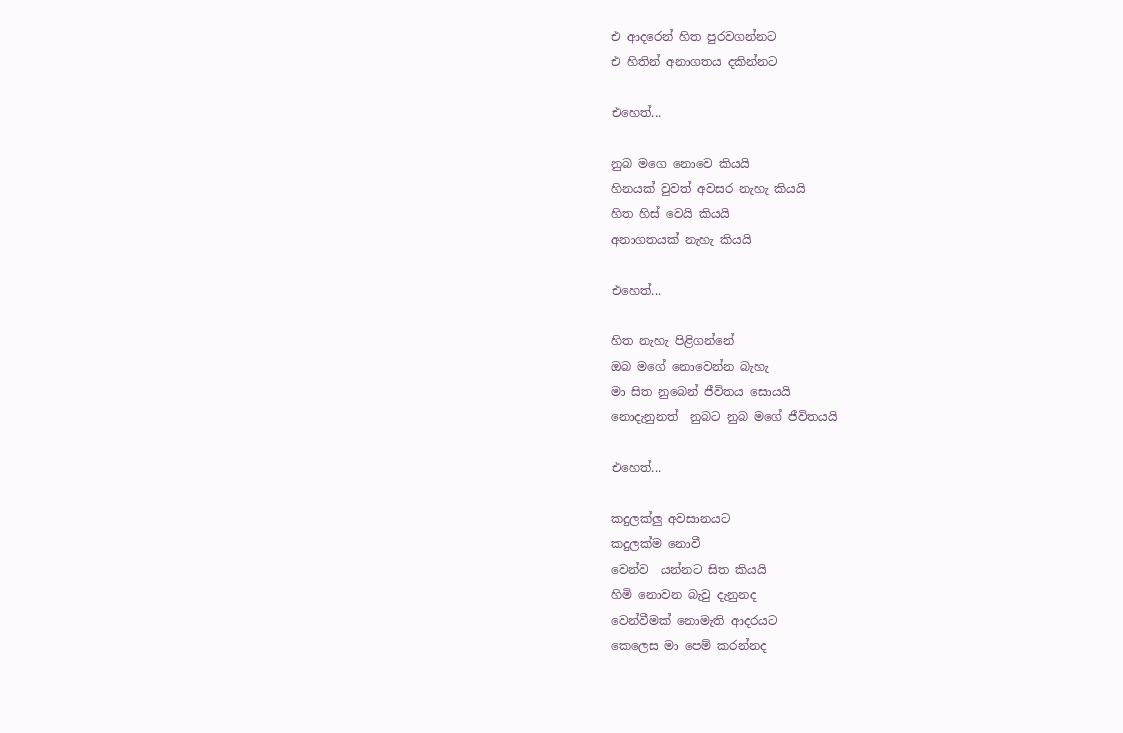එ ආදරෙන් හිත පුරවගන්නට
එ හිතින් අනාගතය දකින්නට

එහෙත්...

නුබ මගෙ නොවෙ කියයි
හිනයක් වුවත් අවසර නැහැ කියයි
හිත හිස් වෙයි කියයි
අනාගතයක් නැහැ කියයි

එහෙත්...

හිත නැහැ පිළිගන්නේ
ඔබ මගේ නොවෙන්න බැහැ
මා සිත නුබෙන් ජීවිතය සොයයි
නොදැනුනත්  නුබට නුබ මගේ ජීවිතයයි

එහෙත්...

කදුලක්ලු අවසානයට
කදුලක්ම නොවී
වෙන්ව  යන්නට සිත කියයි
හිමි නොවන බැවු දැනුනද
වෙන්වීමක් නොමැති ආදරයට
කෙලෙස මා පෙම් කරන්නද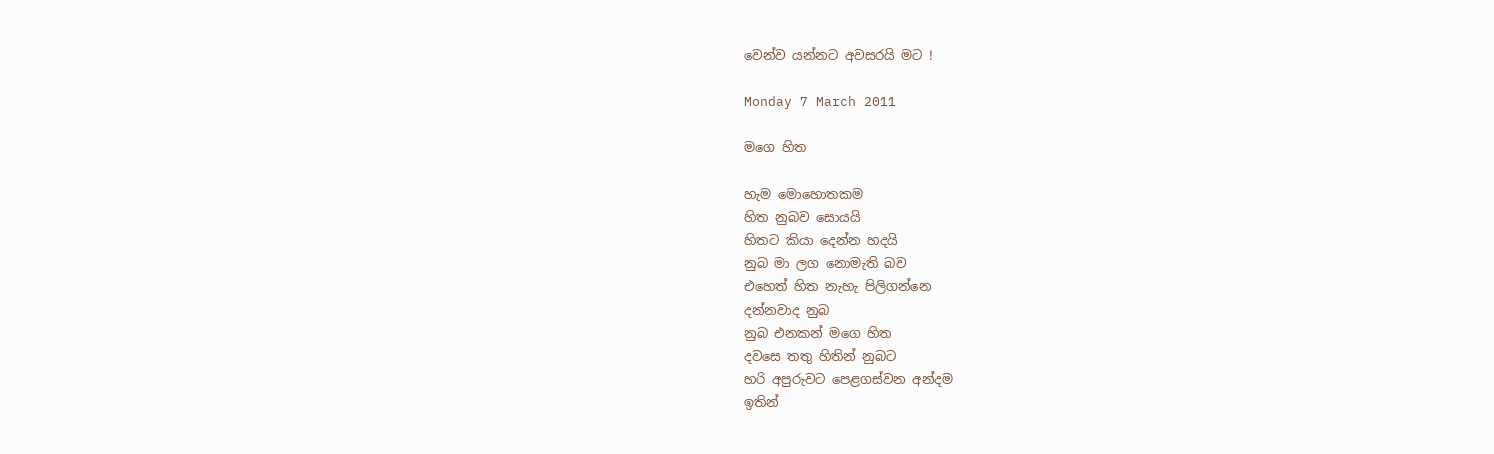වෙන්ව යන්නට අවසරයි මට !

Monday 7 March 2011

මගෙ හිත

හැම මොහොතකම
හිත නුබව සොයයි
හිතට කියා දෙන්න හදයි
නුබ මා ලග නොමැති බව
එහෙත් හිත නැහැ පිලිගන්නෙ
දන්නවාද නුබ
නුබ එනකන් මගෙ හිත
දවසෙ තතු හිතින් නුබට
හරි අපුරුවට පෙළගස්වන අන්දම
ඉතින්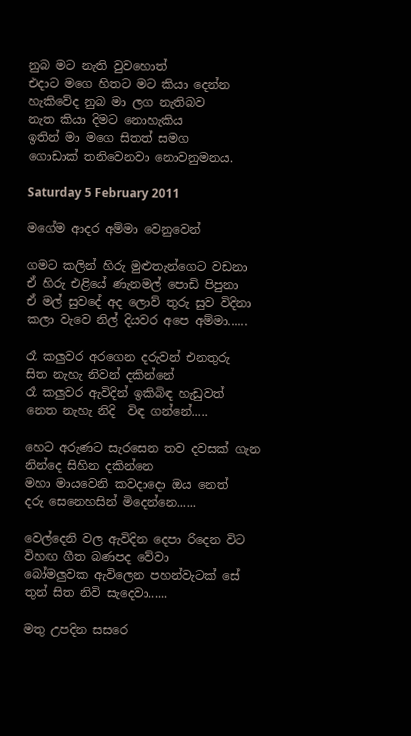නුබ මට නැති වුවහොත්
එදාට මගෙ හිතට මට කියා දෙන්න
හැකිවේද නුබ මා ලග නැතිබව
නැත කියා දිමට නොහැකිය
ඉතින් මා මගෙ සිතත් සමග
ගොඩාක් තනිවෙනවා නොවනුමනය.

Saturday 5 February 2011

මගේම ආදර අම්මා වෙනුවෙන්

ගමට කලින් හිරු මුළුතැන්ගෙට වඩනා
ඒ හිරු එළියේ ණැනමල් පොඩි පිපුනා
ඒ මල් සුවදේ අද ලොව් තුරු සුව විදිනා
කලා වැවෙ නිල් දියවර අපෙ අම්මා......

රෑ කලුවර අරගෙන දරුවන් එනතුරු
සිත නැහැ නිවන් දකින්නේ
රෑ කලුවර ඇවිදින් ඉකිබිඳ හැඩුවත්
නෙත නැහැ නිදි  විඳ ගන්නේ.....

හෙට අරුණට සැරසෙන තව දවසක් ගැන
නින්දෙ සිහින දකින්නෙ
මහා මායවෙනි කවදාදො ඔය නෙත්
දරු සෙනෙහසින් මිදෙන්නෙ......

වෙල්දෙනි වල ඇවිදින දෙපා රිදෙන විට
විහඟ ගීත බණපද වේවා
බෝමලුවක ඇවිලෙන පහන්වැටක් සේ
තුන් සිත නිවි සැදෙවා......

මතු උපදින සසරෙ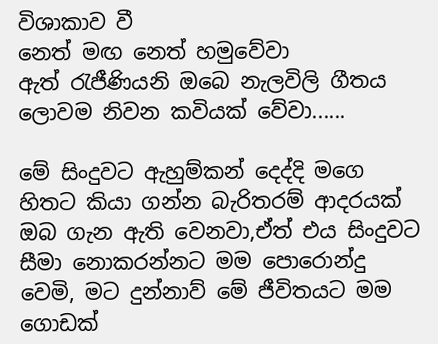විශාකාව වී
නෙත් මඟ නෙත් හමුවේවා
ඇත් රැජීණියනි ඔබෙ නැලවිලි ගීතය
ලොවම නිවන කවියක් වේවා......

මේ සිංදුවට ඇහුම්කන් දෙද්දි මගෙ හිතට කියා ගන්න බැරිතරම් ආදරයක් ඔබ ගැන ඇති වෙනවා,ඒත් එය සිංදුවට සීමා නොකරන්නට මම පොරොන්දු වෙමි, මට දුන්නාව් මේ ජීවිතයට මම ගොඩක්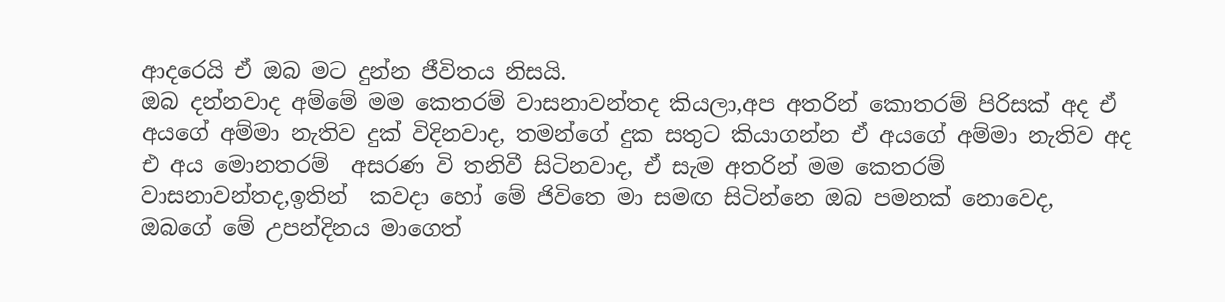ආදරෙයි ඒ ඔබ මට දුන්න ජීවිතය නිසයි.
ඔබ දන්නවාද අම්මේ මම කෙතරම් වාසනාවන්තද කියලා,අප අතරින් කොතරම් පිරිසක් අද ඒ අයගේ අම්මා නැතිව දුක් විදිනවාද, තමන්ගේ දුක සතුට කියාගන්න ඒ අයගේ අම්මා නැතිව අද එ අය මොනතරම්  අසරණ වි තනිවී සිටිනවාද, ඒ සැම අතරින් මම කෙතරම් වාසනාවන්තද,ඉතින්  කවදා හෝ මේ ජිවිතෙ මා සමඟ සිටින්නෙ ඔබ පමනක් නොවෙද,
ඔබගේ මේ උපන්දිනය මාගෙත්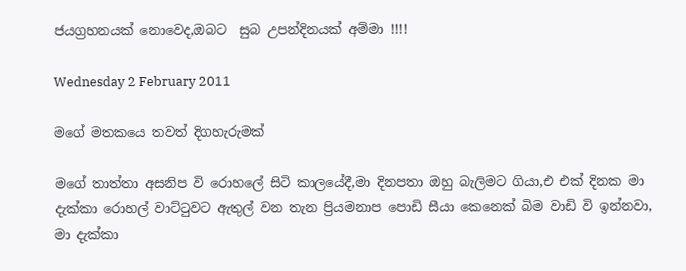ජයග්‍රහනයක් නොවෙද,ඔබට  සුබ උපන්දිනයක් අම්මා !!!!

Wednesday 2 February 2011

මගේ මතකයෙ තවත් දිගහැරුමක්

මගේ තාත්තා අසනිප වි රොහලේ සිටි කාලයේදී,මා දිනපතා ඔහු බැලිමට ගියා,එ එක් දිනක මා දැක්කා රොහල් වාට්ටුවට ඇතුල් වන තැන ප්‍රියමනාප පොඩි සීයා කෙනෙක් බිම වාඩි වි ඉන්නවා, මා දැක්කා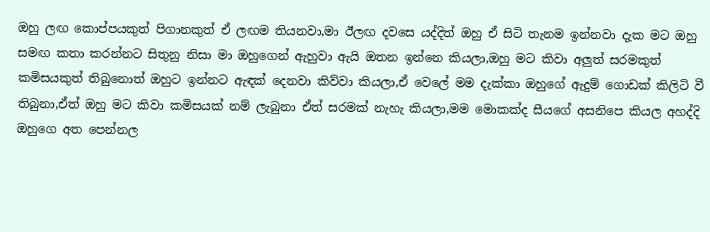ඔහු ලඟ කොප්පයකුත් පිගානකුත් ඒ ලඟම තියනවා,මා ඊලඟ දවසෙ යද්දිත් ඔහු ඒ සිටි තැනම ඉන්නවා දැක මට ඔහු සමඟ කතා කරන්නට සිතුනු නිසා මා ඔහුගෙන් ඇහුවා ඇයි ඔතන ඉන්නෙ කියලා,ඔහු මට කිවා අලුත් සරමකුත් කමිසයකුත් තිබුනොත් ඔහුට ඉන්නට ඇඳක් දෙනවා කිව්වා කියලා,ඒ වෙලේ මම දැක්කා ඔහුගේ ඇදුම් ගොඩක් කිලිටි වී තිබුනා,ඒත් ඔහු මට කිවා කමිසයක් නම් ලැබුනා ඒත් සරමක් නැහැ කියලා,මම මොකක්ද සීයගේ අසනිපෙ කියල අහද්දි ඔහුගෙ අත පෙන්නල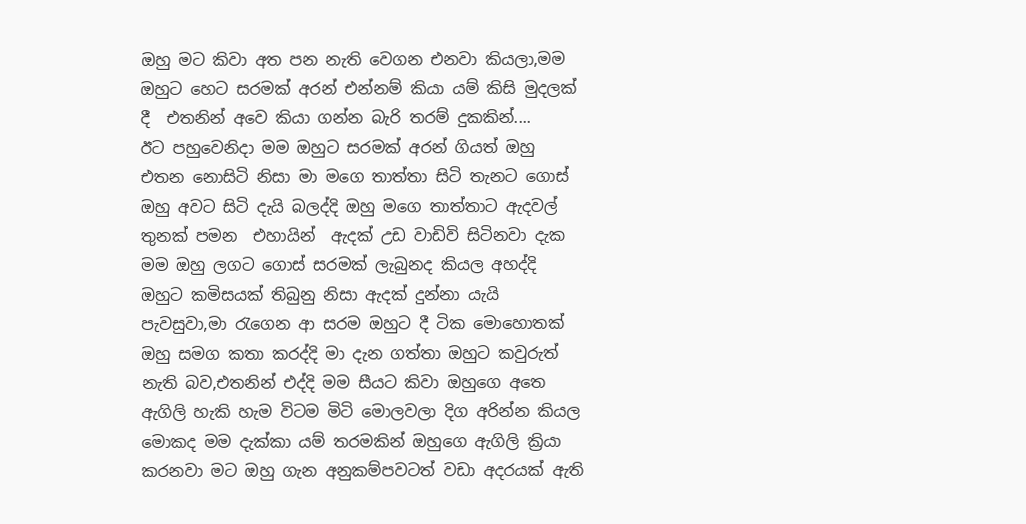ඔහු මට කිවා අත පන නැති වෙගන එනවා කියලා,මම ඔහුට හෙට සරමක් අරන් එන්නම් කියා යම් කිසි මුදලක් දී  එතනින් අවෙ කියා ගන්න බැරි තරම් දුකකින්....
ඊට පහුවෙනිදා මම ඔහුට සරමක් අරන් ගියත් ඔහු එතන නොසිටි නිසා මා මගෙ තාත්තා සිටි තැනට ගොස් ඔහු අවට සිටි දැයි බලද්දි ඔහු මගෙ තාත්තාට ඇදවල් තුනක් පමන  එහායින්  ඇදක් උඩ වාඩිවි සිටිනවා දැක  මම ඔහු ලගට ගොස් සරමක් ලැබුනද කියල අහද්දි ඔහුට කමිසයක් තිබුනු නිසා ඇදක් දුන්නා යැයි පැවසුවා,මා රැගෙන ආ සරම ඔහුට දී ටික මොහොතක් ඔහු සමග කතා කරද්දි මා දැන ගත්තා ඔහුට කවුරුත් නැති බව,එතනින් එද්දි මම සීයට කිවා ඔහුගෙ අතෙ ඇගිලි හැකි හැම විටම මිටි මොලවලා දිග අරින්න කියල මොකද මම දැක්කා යම් තරමකින් ඔහුගෙ ඇගිලි ක්‍රියා කරනවා මට ඔහු ගැන අනුකම්පවටත් වඩා අදරයක් ඇති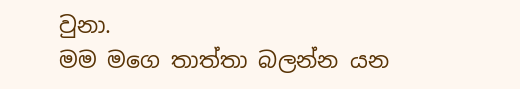වුනා.
මම මගෙ තාත්තා බලන්න යන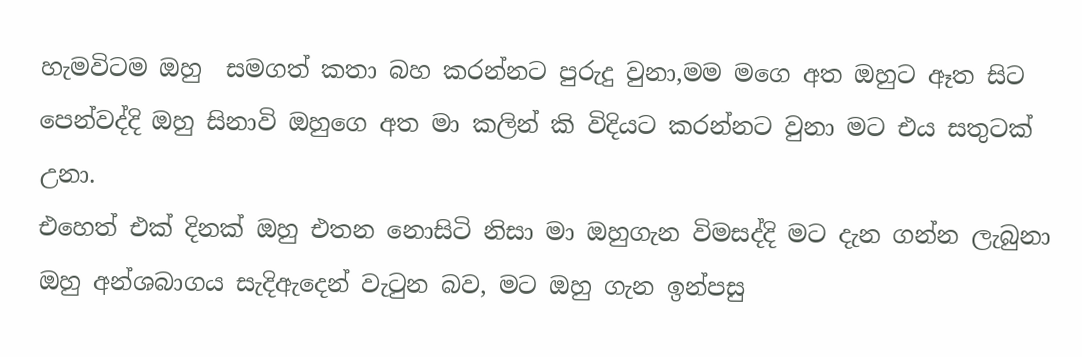හැමවිටම ඔහු  සමගත් කතා බහ කරන්නට පුරුදු වුනා,මම මගෙ අත ඔහුට ඈත සිට පෙන්වද්දි ඔහු සිනාවි ඔහුගෙ අත මා කලින් කි විදියට කරන්නට වුනා මට එය සතුටක් උනා.
එහෙත් එක් දිනක් ඔහු එතන නොසිටි නිසා මා ඔහුගැන විමසද්දි මට දැන ගන්න ලැබුනා ඔහු අන්ශබාගය සැදිඇදෙන් වැටුන බව, මට ඔහු ගැන ඉන්පසු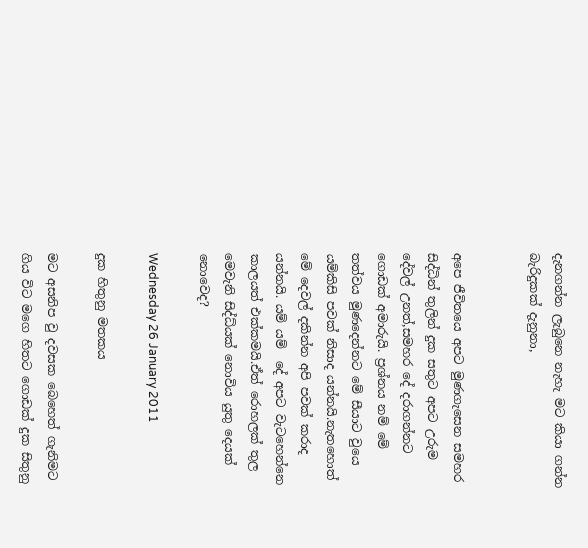දැනගන්න ලැබුනෙ නැහැ මට කියා ගන්න බැරිදුකක් දැනුනා,


අපෙ ජීවිතයෙ අපට මුණගැසෙන සමහර සිද්ධින් තුලින් දුක සතුට අපට උරුම දේවල් උනත්,සමහර දේ දරාගන්නට ගොඩක් අමාරුයි. ප්‍රශ්නය නම් මේ තත්වය මුණදෙන්නට මේ සීයාට වුයෙ යම්කිසි පවක් නිසාද යන්නයි.නැතහොත් මේ දෙවල් දකින්න අපි පවක් කරාද යන්නයි. යම් යම්  දේ අපට වැටහෙන්නෙ කාලයත් එක්කමයි.ඒත් රොහලක් තුල මෙවැනි සිද්ධ්යක් නොවිය යුතු දෙයක් නොවෙද?

Wednesday 26 January 2011

දුක හිතුනු මතකය

මට අසනිප වු දවසක බෙහෙත් ගැනිමට ගිය විට මගෙ හිතට ගොඩක් දුක සිතුනු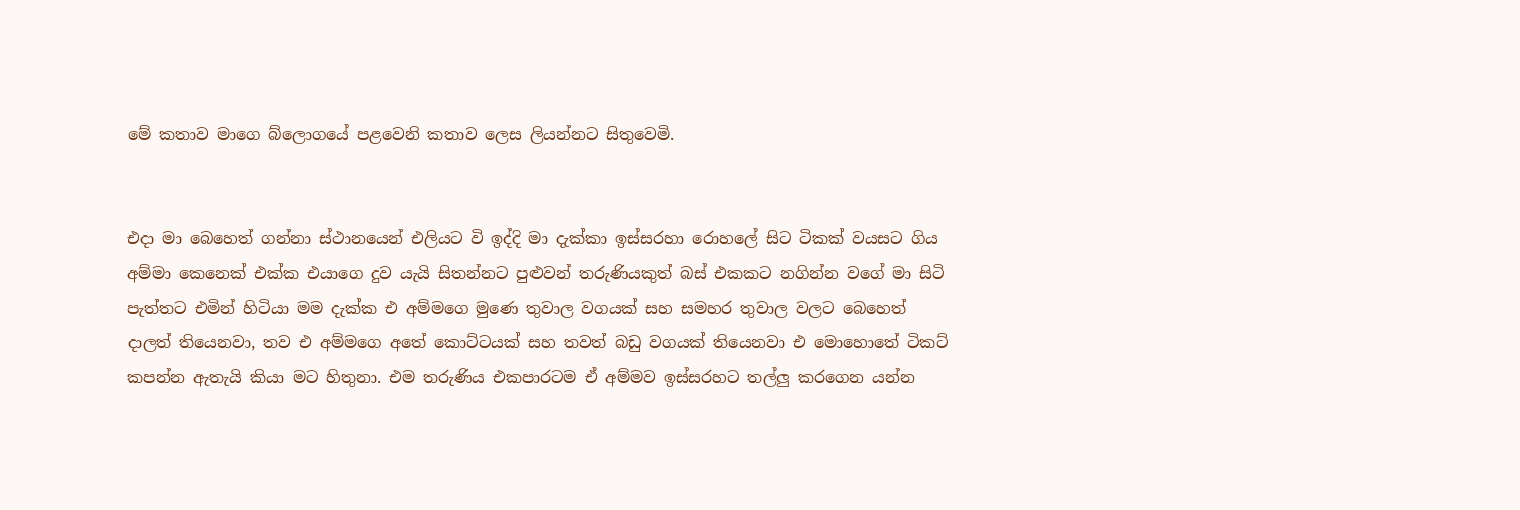මේ කතාව මාගෙ බ්ලොගයේ පළවෙනි කතාව ලෙස ලියන්නට සිතුවෙමි.


එදා මා බෙහෙත් ගන්නා ස්ථානයෙන් එලියට වි ඉද්දි මා දැක්කා ඉස්සරහා රොහලේ සිට ටිකක් වයසට ගිය අම්මා කෙනෙක් එක්ක එයාගෙ දුව යැයි සිතන්නට පුළුවන් තරුණියකුත් බස් එකකට නගින්න වගේ මා සිටි පැත්තට එමින් හිටියා මම දැක්ක එ අම්මගෙ මුණෙ තුවාල වගයක් සහ සමහර තුවාල වලට බෙහෙත් දාලත් තියෙනවා, තව එ අම්මගෙ අතේ කොට්ටයක් සහ තවත් බඩු වගයක් තියෙනවා එ මොහොතේ ටිකට් කපන්න ඇතැයි කියා මට හිතුනා. එම තරුණිය එකපාරටම ඒ අම්මව ඉස්සරහට තල්ලු කරගෙන යන්න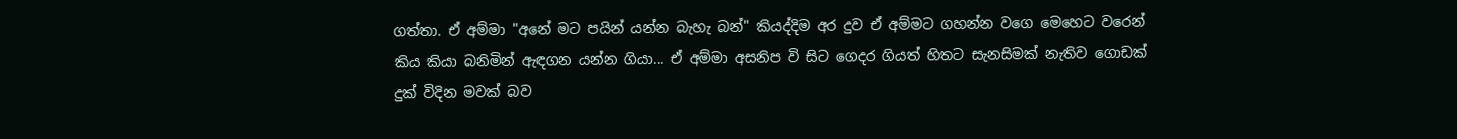ගත්තා. ඒ අම්මා "අනේ මට පයින් යන්න බැහැ බන්" කියද්දිම අර දුව ඒ අම්මට ගහන්න වගෙ මෙහෙට වරෙන් කිය කියා බනිමින් ඇඳගන යන්න ගියා... ඒ අම්මා අසනිප වි සිට ගෙදර ගියත් හිතට සැනසිමක් නැතිව ගොඩක් දුක් විදින මවක් බව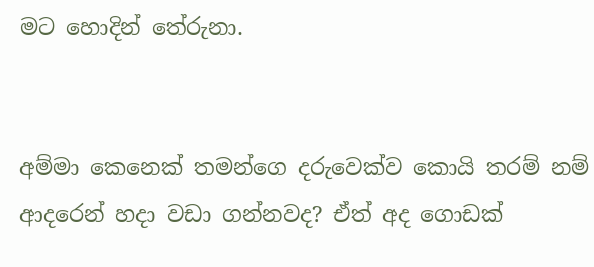මට හොදින් තේරුනා.


අම්මා කෙනෙක් තමන්ගෙ දරුවෙක්ව කොයි තරම් නම් ආදරෙන් හදා වඩා ගන්නවද? ඒත් අද ගොඩක්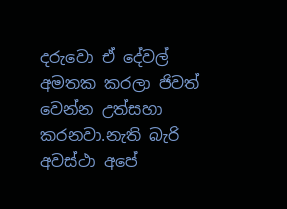දරුවො ඒ දේවල් අමතක කරලා ජිවත් වෙන්න උත්සහා කරනවා.නැති බැරි අවස්ථා අපේ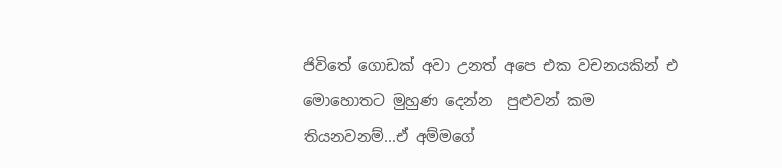ජිවිතේ ගොඩක් අවා උනත් අපෙ එක වචනයකින් එ මොහොතට මුහුණ දෙන්න  පුළුවන් කම තියනවනම්...ඒ අම්මගේ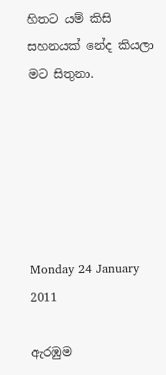හිතට යම් කිසි සහනයක් නේද කියලා මට සිතුනා.






Monday 24 January 2011

ඇරඹුම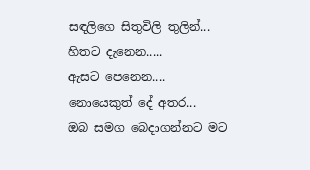සඳලිගෙ සිතුවිලි තුලින්...
හිතට දැනෙන.....
ඇසට පෙනෙන....
නොයෙකුත් දේ අතර...
ඔබ සමග බෙදාගන්නට මට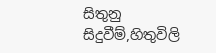සිතුනු
සිදුවීම්,හිතුවිලි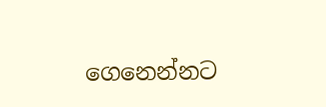ගෙනෙන්නට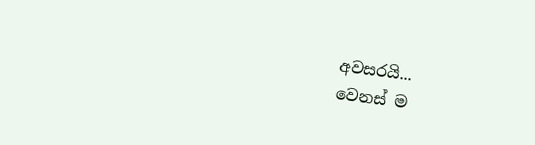අවසරයි...
වෙනස් ම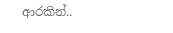ආරකින්..